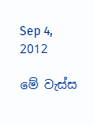Sep 4, 2012

මේ වැස්ස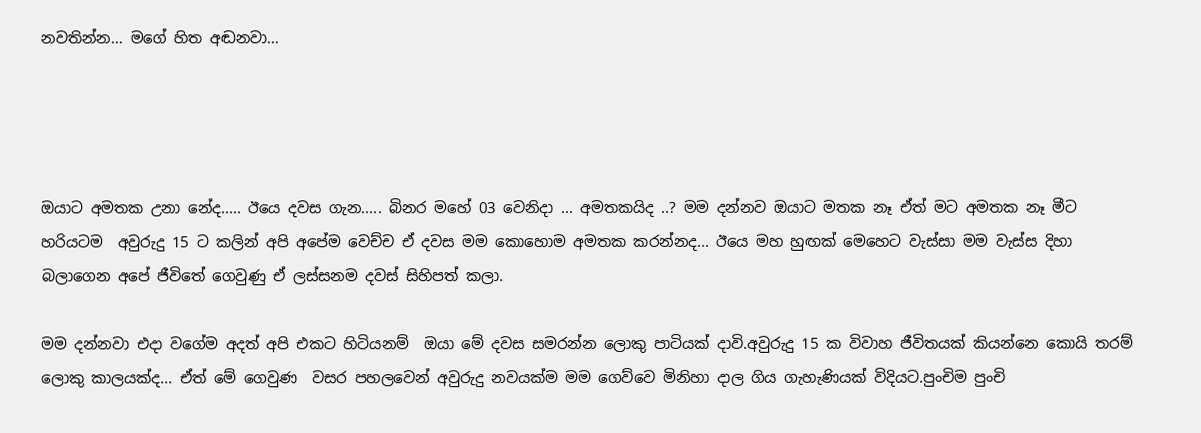නවතින්න... මගේ හිත අඬනවා...




ඔයාට අමතක උනා නේද..... ඊයෙ දවස ගැන..... බිනර මහේ 03 වෙනිදා ... අමතකයිද ..? මම දන්නව ඔයාට මතක නෑ ඒත් මට අමතක නෑ මීට හරියටම  අවුරුදු 15 ට කලින් අපි අපේම වෙච්ච ඒ දවස මම කොහොම අමතක කරන්නද... ඊයෙ මහ හුඟක් මෙහෙට වැස්සා මම වැස්ස දිහා බලාගෙන අපේ ජීවිතේ ගෙවුණු ඒ ලස්සනම දවස් සිහිපත් කලා.

මම දන්නවා එදා වගේම අදත් අපි එකට හිටියනම්  ඔයා මේ දවස සමරන්න ලොකු පාටියක් දාවි.අවුරුදු 15 ක විවාහ ජීවිතයක් කියන්නෙ කොයි තරම් ලොකු කාලයක්ද... ඒත් මේ ගෙවුණ  වසර පහලවෙන් අවුරුදු නවයක්ම මම ගෙව්වෙ මිනිහා දාල ගිය ගැහැණියක් විදියට.පුංචිම පුංචි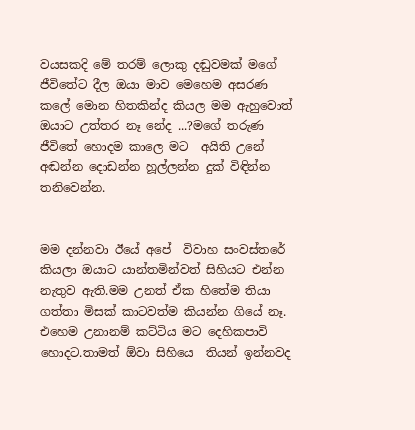වයසකදි මේ තරම් ලොකු දඬුවමක් මගේ ජීවිතේට දීල ඔයා මාව මෙහෙම අසරණ කලේ මොන හිතකින්ද කියල මම ඇහුවොත් ඔයාට උත්තර නෑ නේද ...?මගේ තරුණ ජීවිතේ හොදම කාලෙ මට  අයිති උනේ අඬන්න දොඩන්න හූල්ලන්න දුක් විඳින්න තනිවෙන්න.


මම දන්නවා ඊයේ අපේ  විවාහ සංවස්තරේ කියලා ඔයාට යාන්තමින්වත් සිහියට එන්න නැතුව ඇති.මම උනත් ඒක හිතේම තියා ගත්තා මිසක් කාටවත්ම කියන්න ගියේ නෑ. එහෙම උනානම් කට්ටිය මට දෙහිකපාවි හොදට.තාමත් ඕවා සිහියෙ  තියන් ඉන්නවද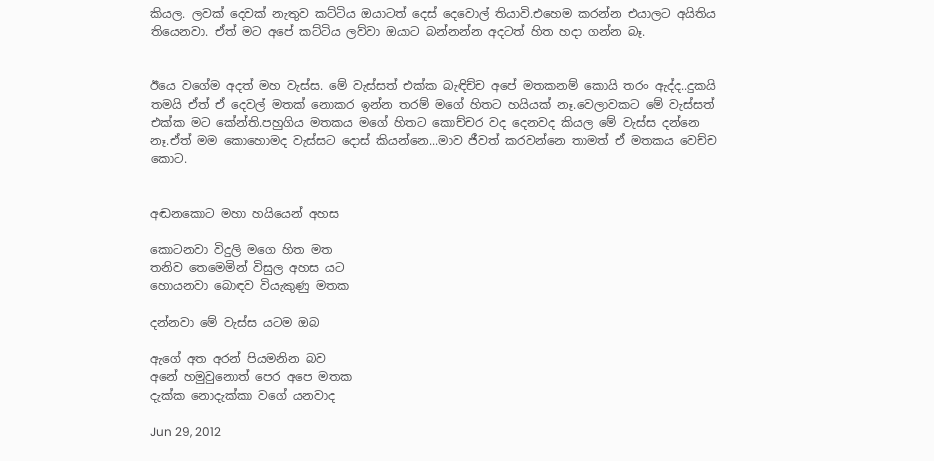කියල. ලවක් දෙවක් නැතුව කට්ටිය ඔයාටත් දෙස් දෙවොල් තියාවි.එහෙම කරන්න එයාලට අයිතිය තියෙනවා. ඒත් මට අපේ කට්ටිය ලව්වා ඔයාට බන්නන්න අදටත් හිත හදා ගන්න බෑ.


ඊයෙ වගේම අදත් මහ වැස්ස. මේ වැස්සත් එක්ක බැඳිච්ච අපේ මතකනම් කොයි තරං ඇද්ද..දුකයි තමයි ඒත් ඒ දෙවල් මතක් නොකර ඉන්න තරම් මගේ හිතට හයියක් නෑ.වෙලාවකට මේ වැස්සත් එක්ක මට කේන්ති.පහුගිය මතකය මගේ හිතට කොච්චර වද දෙනවද කියල මේ වැස්ස දන්නෙ නෑ.ඒත් මම කොහොමද වැස්සට දොස් කියන්නෙ...මාව ජීවත් කරවන්නෙ තාමත් ඒ මතකය වෙච්ච කොට.


අඬනකොට මහා හයියෙන් අහස

කොටනවා විදුලි මගෙ හිත මත
තනිව තෙමෙමින් විසුල අහස යට
හොයනවා බොඳව වියැකුණු මතක

දන්නවා මේ වැස්ස යටම ඔබ

ඇගේ අත අරන් පියමනින බව
අනේ හමුවුනොත් පෙර අපෙ මතක
දැක්ක නොදැක්කා වගේ යනවාද

Jun 29, 2012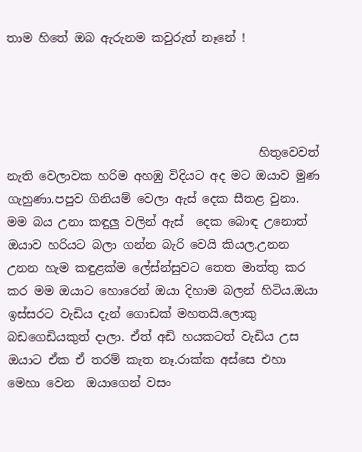තාම හිතේ ඔබ ඇරුනම කවුරුත් නෑනේ !




                                          හිතුවෙවත් නැති වෙලාවක හරිම අහඹු විදියට අද මට ඔයාව මුණ ගැහුණා.පපුව ගිනියම් වෙලා ඇස් දෙක සීතළ වුනා. මම බය උනා කඳුලු වලින් ඇස්  දෙක බොඳ උනොත් ඔයාව හරියට බලා ගන්න බැරි වෙයි කියල.උනන උනන හැම කඳුළක්ම ලේස්න්සුවට තෙත මාත්තු කර කර මම ඔයාට හොරෙන් ඔයා දිහාම බලන් හිටිය.ඔයා ඉස්සරට වැඩිය දැන් ගොඩක් මහතයි.ලොකු බඩගෙඩියකුත් දාලා. ඒත් අඩි හයකටත් වැඩිය උස ඔයාට ඒක ඒ තරම් කැත නෑ.රාක්ක අස්සෙ එහා මෙහා වෙන  ඔයාගෙන් වසං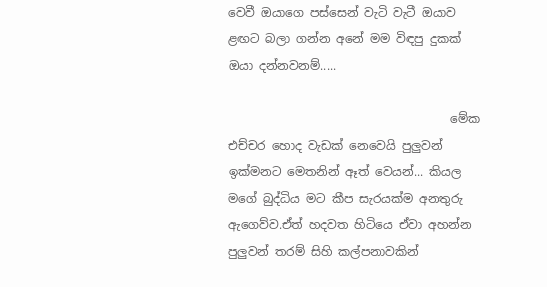වෙවී ඔයාගෙ පස්සෙන් වැටි වැටී ඔයාව  ළඟට බලා ගන්න අනේ මම විඳපු දුකක් ඔයා දන්නවනම්.....

                                     මේක එච්චර හොද වැඩක් නෙවෙයි පුලුවන් ඉක්මනට මෙතනින් ඈත් වෙයන්... කියල මගේ බුද්ධිය මට කීප සැරයක්ම අනතුරු ඇගෙව්ව.ඒත් හදවත හිටියෙ ඒවා අහන්න පුලුවන් තරම් සිහි කල්පනාවකින්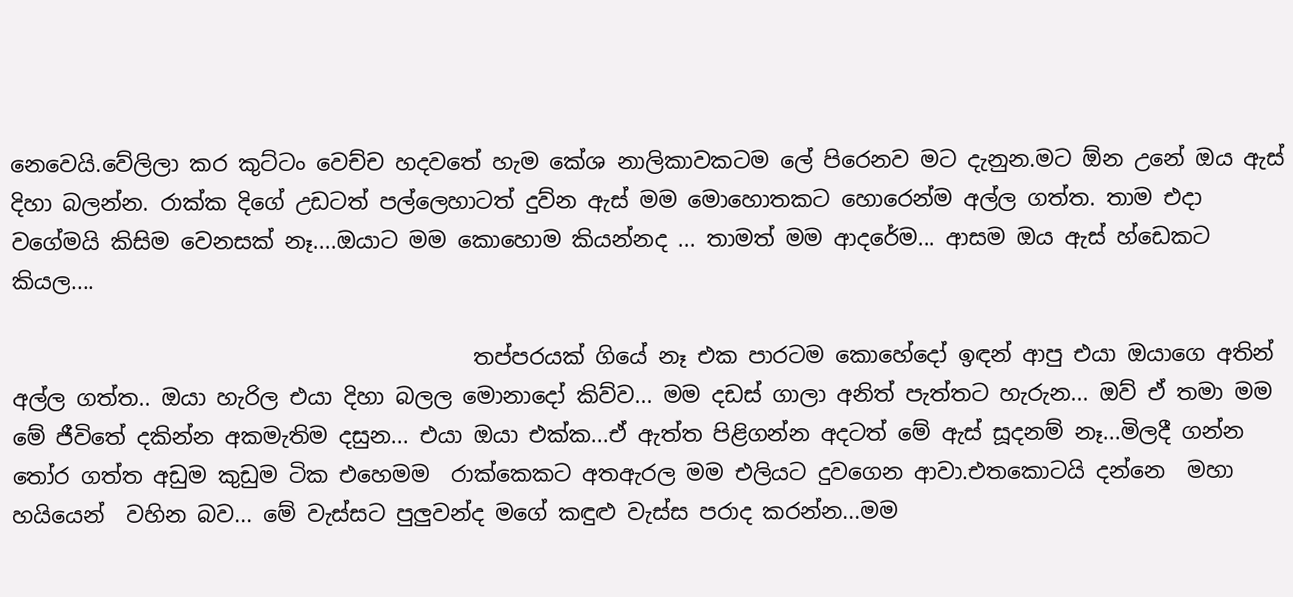නෙවෙයි.වේලිලා කර කුට්ටං වෙච්ච හදවතේ හැම කේශ නාලිකාවකටම ලේ පිරෙනව මට දැනුන.මට ඕන උනේ ඔය ඇස් දිහා බලන්න. රාක්ක දිගේ උඩටත් පල්ලෙහාටත් දුව්න ඇස් මම මොහොතකට හොරෙන්ම අල්ල ගත්ත. තාම එදා වගේමයි කිසිම වෙනසක් නෑ....ඔයාට මම කොහොම කියන්නද ... තාමත් මම ආදරේම... ආසම ඔය ඇස් හ්ඩෙකට කියල....

                                          තප්පරයක් ගියේ නෑ එක පාරටම කොහේදෝ ඉඳන් ආපු එයා ඔයාගෙ අතින් අල්ල ගත්ත.. ඔයා හැරිල එයා දිහා බලල මොනාදෝ කිව්ව... මම දඩස් ගාලා අනිත් පැත්තට හැරුන... ඔව් ඒ තමා මම මේ ජීවිතේ දකින්න අකමැතිම දසුන... එයා ඔයා එක්ක...ඒ ඇත්ත පිළිගන්න අදටත් මේ ඇස් සූදනම් නෑ...මිලදී ගන්න තෝර ගත්ත අඩුම කුඩුම ටික එහෙමම  රාක්කෙකට අතඇරල මම එලියට දුවගෙන ආවා.එතකොටයි දන්නෙ  මහා හයියෙන්  වහින බව... මේ වැස්සට පුලුවන්ද මගේ කඳුළු වැස්ස පරාද කරන්න...මම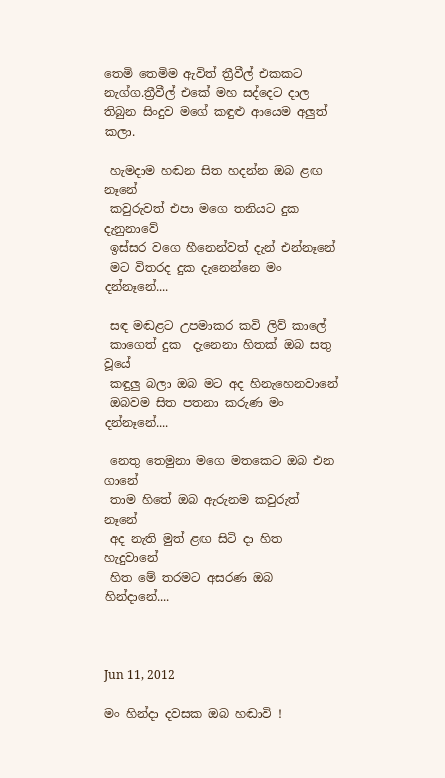තෙමි තෙමිම ඇවිත් ත්‍රීවීල් එකකට නැග්ග.ත්‍රීවීල් එකේ මහ සද්දෙට දාල තිබුන සිංදුව මගේ කඳුළු ආයෙම අලුත් කලා.

 හැමදාම හඬන සිත හදන්න ඔබ ළඟ නෑනේ
 කවුරුවත් එපා මගෙ තනියට දුක දැනුනාවේ
 ඉස්සර වගෙ හීනෙන්වත් දැන් එන්නෑනේ
 මට විතරද දුක දැනෙන්නෙ මං දන්නෑනේ....

 සඳ මඬළට උපමාකර කවි ලිව් කාලේ
 කාගෙත් දුක  දැනෙනා හිතක් ඔබ සතු වූයේ
 කඳුලු බලා ඔබ මට අද හිනැහෙනවානේ
 ඔබවම සිත පතනා කරුණ මං දන්නෑනේ....

 නෙතු තෙමුනා මගෙ මතකෙට ඔබ එන ගානේ
 තාම හිතේ ඔබ ඇරුනම කවුරුත් නෑනේ
 අද නැති මුත් ළඟ සිටි දා හිත හැදුවානේ
 හිත මේ තරමට අසරණ ඔබ හින්දානේ....



Jun 11, 2012

මං හින්දා දවසක ඔබ හඬාවි !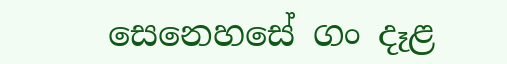සෙනෙහසේ ගං දෑළ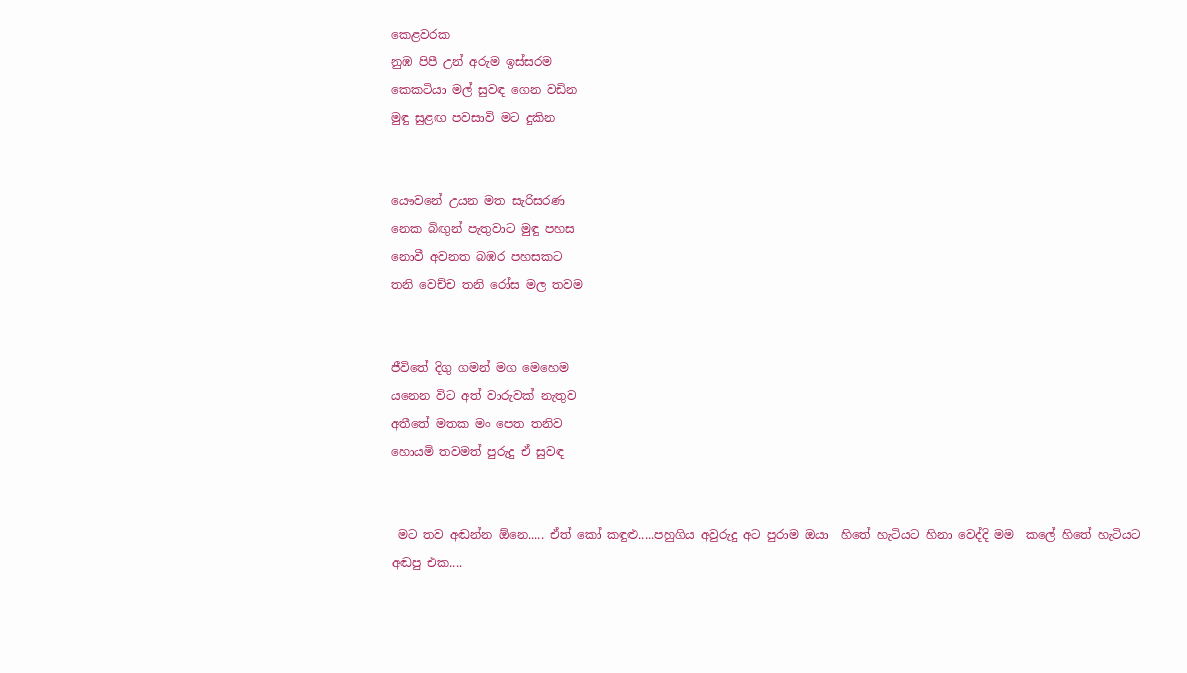කෙළවරක
නුඹ පිපී උන් අරුම ඉස්සරම
කෙකටියා මල් සුවඳ ගෙන වඩින
මුඳු සුළඟ පවසාවි මට දුකින


යෞවනේ උයන මත සැරිසරණ
නෙක බිඟුන් පැතුවාට මුඳු පහස
නොවී අවනත බඹර පහසකට
තනි වෙච්ච තනි රෝස මල තවම


ජීවිතේ දිගු ගමන් මග මෙහෙම
යනෙන විට අත් වාරුවක් නැතුව
අතීතේ මතක මං පෙත තනිව
හොයමි තවමත් පුරුදු ඒ සුවඳ


 මට තව අඬන්න ඕනෙ..... ඒත් කෝ කඳුළු.....පහුගිය අවුරුදු අට පුරාම ඔයා  හිතේ හැටියට හිනා වෙද්දි මම  කලේ හිතේ හැටියට අඬපු එක....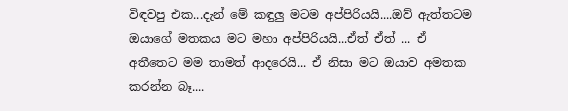විඳවපු එක...දැන් මේ කඳුලු මටම අප්පිරියයි....ඔව් ඇත්තටම ඔයාගේ මතකය මට මහා අප්පිරියයි...ඒත් ඒත් ... ඒ අතීතෙට මම තාමත් ආදරෙයි... ඒ නිසා මට ඔයාව අමතක කරන්න බෑ....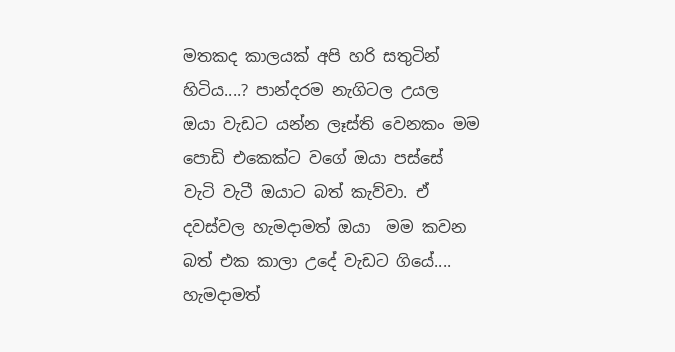මතකද කාලයක් අපි හරි සතුටින් හිටිය....? පාන්දරම නැගිටල උයල  ඔයා වැඩට යන්න ලෑස්ති වෙනකං මම පොඩි එකෙක්ට වගේ ඔයා පස්සේ වැටි වැටී ඔයාට බත් කැව්වා. ඒ දවස්වල හැමදාමත් ඔයා  මම කවන බත් එක කාලා උදේ වැඩට ගියේ.... හැමදාමත්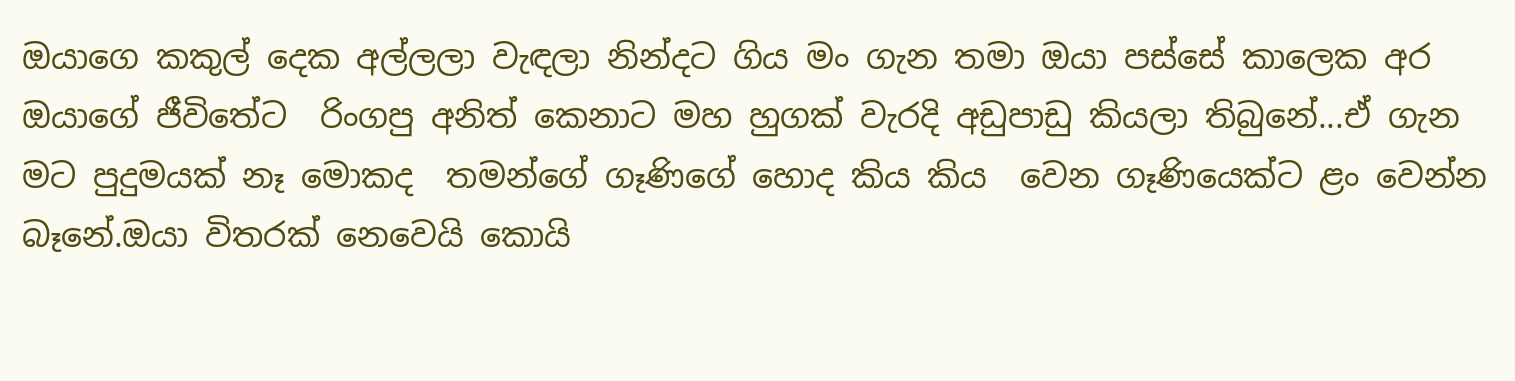ඔයාගෙ කකුල් දෙක අල්ලලා වැඳලා නින්දට ගිය මං ගැන තමා ඔයා පස්සේ කාලෙක අර ඔයාගේ ජීවිතේට  රිංගපු අනිත් කෙනාට මහ හුගක් වැරදි අඩුපාඩු කියලා තිබුනේ...ඒ ගැන මට පුදුමයක් නෑ මොකද  තමන්ගේ ගෑණිගේ හොද කිය කිය  වෙන ගෑණියෙක්ට ළං වෙන්න බෑනේ.ඔයා විතරක් නෙවෙයි කොයි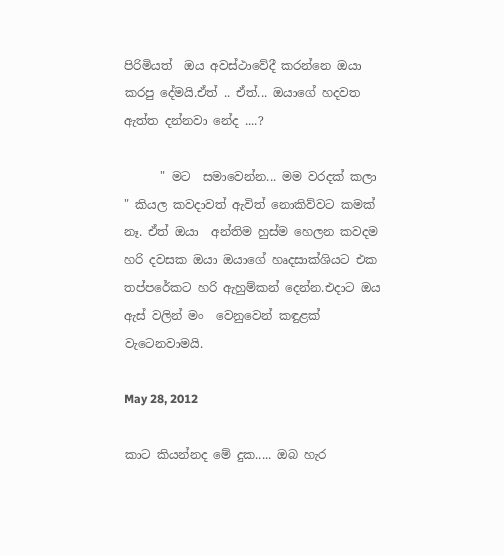පිරිමියත්  ඔය අවස්ථාවේදී කරන්නෙ ඔයා කරපු දේමයි.ඒත් .. ඒත්... ඔයාගේ හදවත ඇත්ත දන්නවා නේද ....?

      " මට  සමාවෙන්න... මම වරදක් කලා " කියල කවදාවත් ඇවිත් නොකිව්වට කමක් නෑ. ඒත් ඔයා  අන්තිම හුස්ම හෙලන කවදම හරි දවසක ඔයා ඔයාගේ හෘදසාක්ශියට එක තප්පරේකට හරි ඇහුම්කන් දෙන්න.එදාට ඔය ඇස් වලින් මං  වෙනුවෙන් කඳුළක් වැටෙනවාමයි.

May 28, 2012

කාට කියන්නද මේ දුක..... ඔබ හැර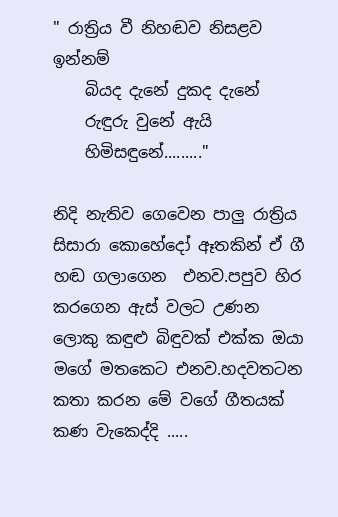" රාත්‍රිය වී නිහඬව නිසළව ඉන්නම්
    බියද දැනේ දුකද දැනේ
    රුඳුරු වුනේ ඇයි
    හිමිසඳුනේ........."

නිදි නැතිව ගෙවෙන පාලු රාත්‍රිය සිසාරා කොහේදෝ ඈතකින් ඒ ගී හඬ ගලාගෙන  එනව.පපුව හිර කරගෙන ඇස් වලට උණන ලොකු කඳුළු බිඳුවක් එක්ක ඔයා මගේ මතකෙට එනව.හදවතටන කතා කරන මේ වගේ ගීතයක් කණ වැකෙද්දි .....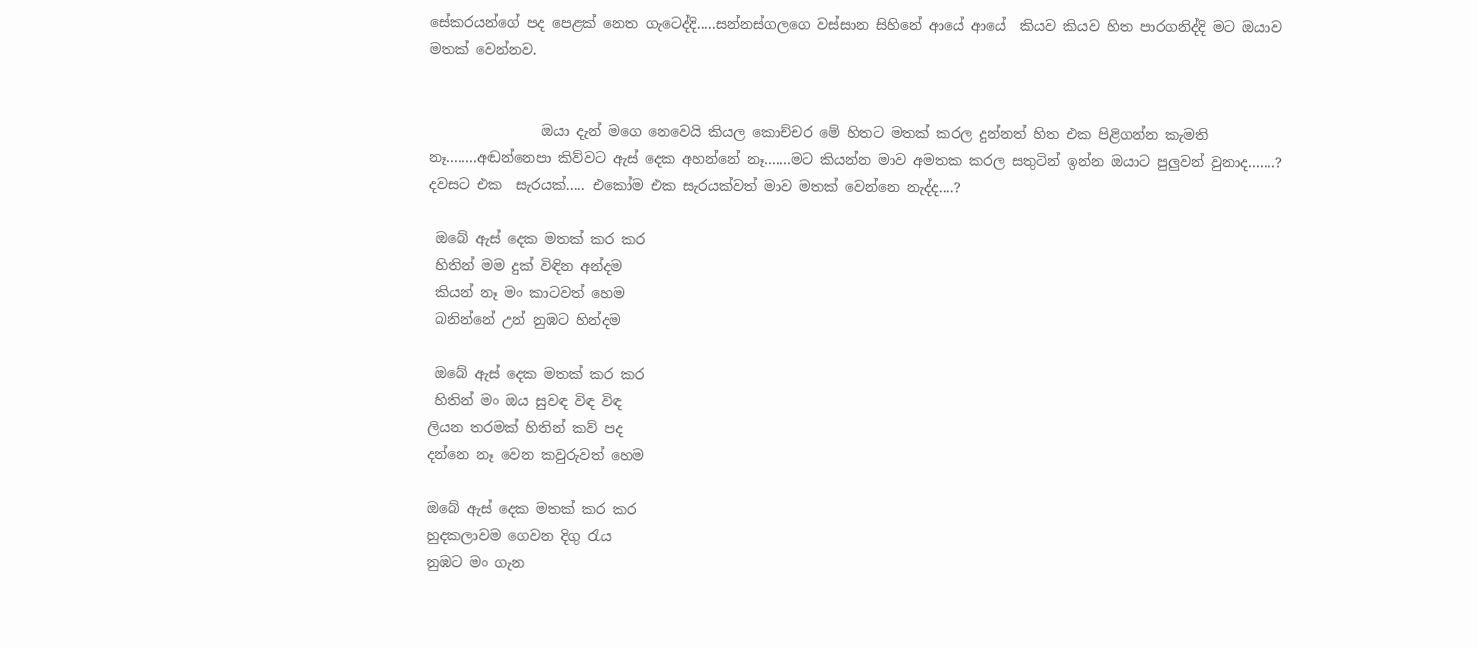සේකරයන්ගේ පද පෙළක් නෙත ගැටෙද්දි.....සන්නස්ගලගෙ වස්සාන සිහිනේ ආයේ ආයේ  කියව කියව හිත පාරගනිද්දි මට ඔයාව මතක් වෙන්නව.


                ඔයා දැන් මගෙ නෙවෙයි කියල කොච්චර මේ හිතට මතක් කරල දුන්නත් හිත එක පිළිගන්න කැමති නෑ........අඬන්නෙපා කිව්වට ඇස් දෙක අහන්නේ නෑ.......මට කියන්න මාව අමතක කරල සතුටින් ඉන්න ඔයාට පුලුවන් වුනාද.......? දවසට එක  සැරයක්..... එකෝම එක සැරයක්වත් මාව මතක් වෙන්නෙ නැද්ද....?

 ඔබේ ඇස් දෙක මතක් කර කර
 හිතින් මම දුක් විඳින අන්දම
 කියන් නෑ මං කාටවත් හෙම
 බනින්නේ උන් නුඹට හින්දම

 ඔබේ ඇස් දෙක මතක් කර කර
 හිතින් මං ඔය සුවඳ විඳ විඳ
ලියන තරමක් හිතින් කව් පද
දන්නෙ නෑ වෙන කවුරුවත් හෙම

ඔබේ ඇස් දෙක මතක් කර කර
හුදකලාවම ගෙවන දිගු රැය
නුඹට මං ගැන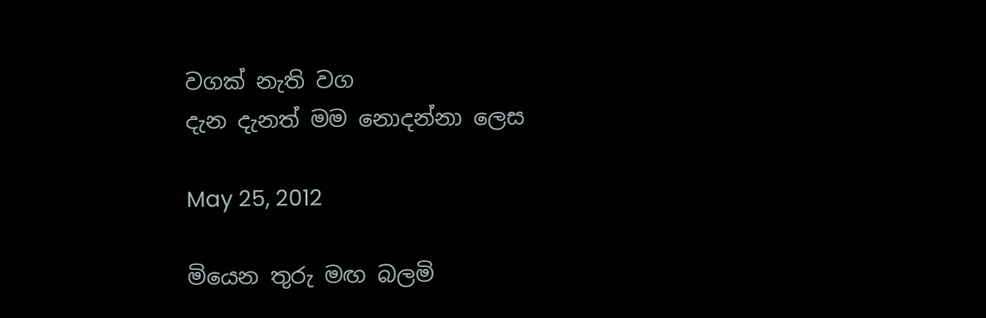වගක් නැති වග
දැන දැනත් මම නොදන්නා ලෙස

May 25, 2012

මියෙන තුරු මඟ බලමි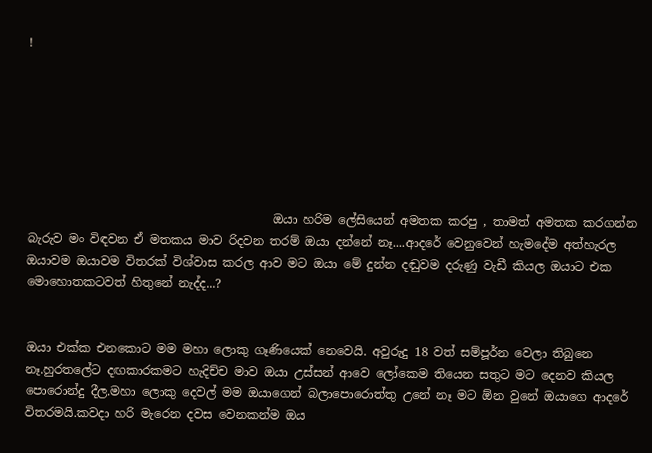!







                                         ඔයා හරිම ලේසියෙන් අමතක කරපු , තාමත් අමතක කරගන්න බැරුව මං විඳවන ඒ මතකය මාව රිදවන තරම් ඔයා දන්නේ නෑ....ආදරේ වෙනුවෙන් හැමදේම අත්හැරල ඔයාවම ඔයාවම විතරක් විශ්වාස කරල ආව මට ඔයා මේ දුන්න දඬුවම දරුණු වැඩී කියල ඔයාට එක මොහොතකටවත් හිතුනේ නැද්ද...?


ඔයා එක්ක එනකොට මම මහා ලොකු ගෑණියෙක් නෙවෙයි. අවුරුදු 18 වත් සම්පූර්න වෙලා තිබුනෙ නෑ.හුරතලේට දඟකාරකමට හැදිච්ච මාව ඔයා උස්සන් ආවෙ ලෝකෙම තියෙන සතුට මට දෙනව කියල පොරොන්දු දීල.මහා ලොකු දෙවල් මම ඔයාගෙන් බලාපොරොත්තු උනේ නෑ මට ඕන වුනේ ඔයාගෙ ආදරේ විතරමයි.කවදා හරි මැරෙන දවස වෙනකන්ම ඔය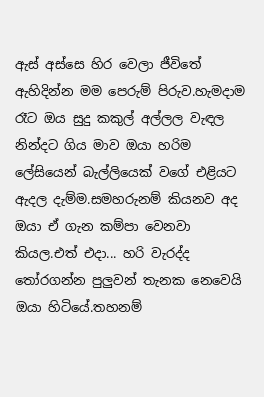ඇස් අස්සෙ හිර වෙලා ජීවිතේ ඇහිදින්න මම පෙරුම් පිරුව.හැමදාම රෑට ඔය සුදු කකුල් අල්ලල වැඳල නින්දට ගිය මාව ඔයා හරිම ලේසියෙන් බැල්ලියෙක් වගේ එළියට ඇදල දැම්ම.සමහරුනම් කියනව අද ඔයා ඒ ගැන කම්පා වෙනවා කියල.එත් එදා... හරි වැරද්ද තෝරගන්න පුලුවන් තැනක නෙවෙයි ඔයා හිටියේ.තහනම්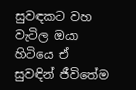සුවඳකට වහ වැටිල ඔයා හිටියෙ ඒ සුවඳින් ජීවිතේම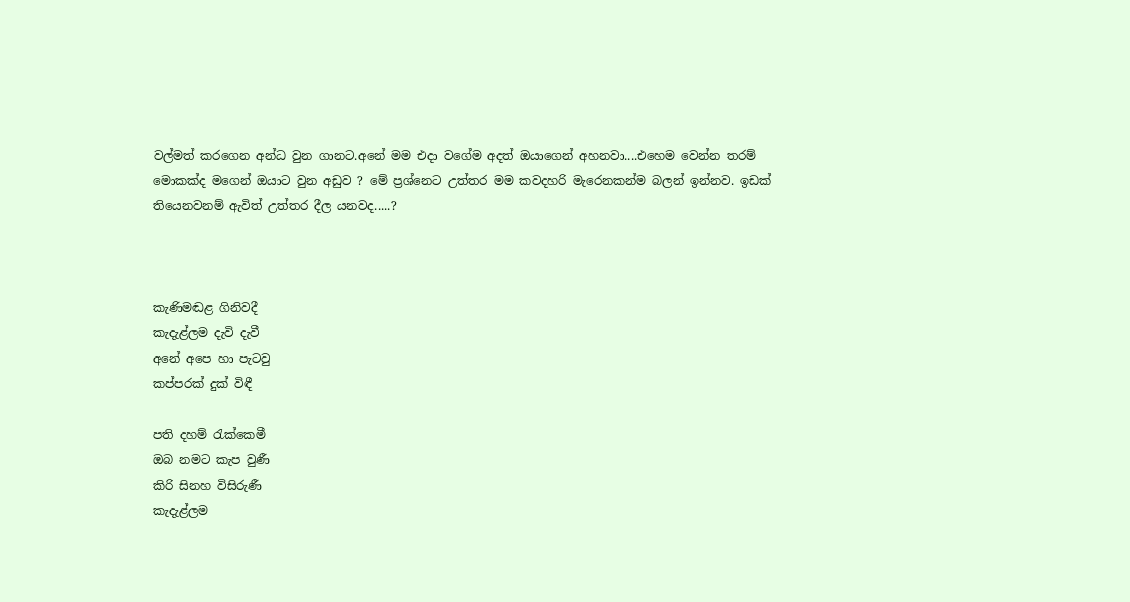වල්මත් කරගෙන අන්ධ වුන ගානට.අනේ මම එදා වගේම අදත් ඔයාගෙන් අහනවා....එහෙම වෙන්න තරම් මොකක්ද මගෙන් ඔයාට වුන අඩුව ? මේ ප්‍රශ්නෙට උත්තර මම කවදහරි මැරෙනකන්ම බලන් ඉන්නව. ඉඩක් තියෙනවනම් ඇවිත් උත්තර දීල යනවද.....?



කැණිමඬළ ගිනිවදී
කැදැළ්ලම දැවි දැවී
අනේ අපෙ හා පැටවු
කප්පරක් දුක් විඳී

පති දහම් රැක්කෙමී
ඔබ නමට කැප වුණී
කිරි සිනහ විසිරුණී
කැදැළ්ලම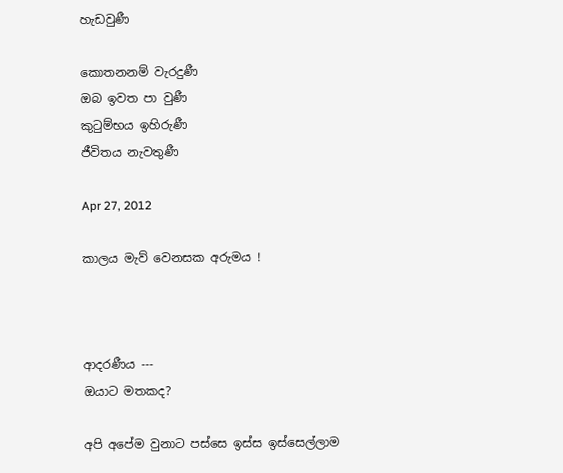හැඩවුණී

කොතනනම් වැරදුණී
ඔබ ඉවත පා වුණී
කුටුම්භය ඉහිරුණී
ජීවිතය නැවතුණී

Apr 27, 2012

කාලය මැව් වෙනසක අරුමය !



ආදරණීය ---
ඔයාට මතකද?

අපි අපේම වුනාට පස්සෙ ඉස්ස ඉස්සෙල්ලාම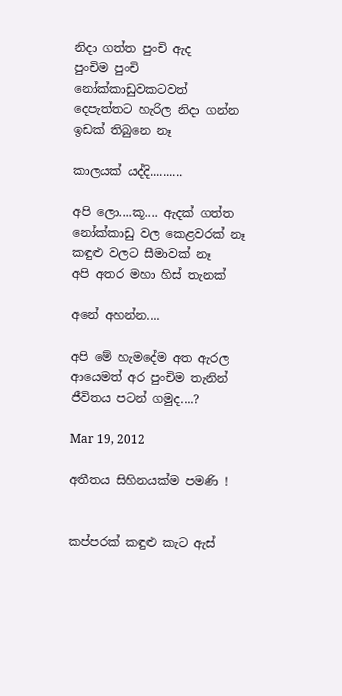නිදා ගත්ත පුංචි ඇද
පුංචිම පුංචි නෝක්කාඩුවකටවත්
දෙපැත්තට හැරිල නිදා ගන්න ඉඩක් තිබුනෙ නෑ

කාලයක් යද්දි..........

අපි ලො....කූ.... ඇදක් ගත්ත
නෝක්කාඩු වල කෙළවරක් නෑ
කඳුළු වලට සීමාවක් නෑ
අපි අතර මහා හිස් තැනක්

අනේ අහන්න....

අපි මේ හැමදේම අත ඇරල
ආයෙමත් අර පුංචිම තැනින්
ජීවිතය පටන් ගමුද....?

Mar 19, 2012

අතීතය සිහිනයක්ම පමණි !


කප්පරක් කඳුළු කැට ඇස්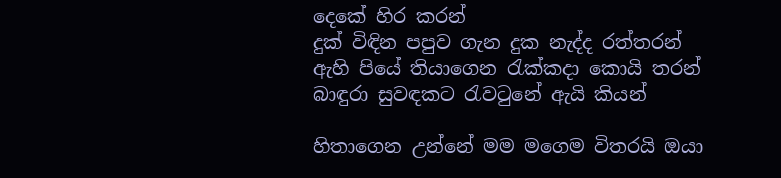දෙකේ හිර කරන්
දුක් විඳින පපුව ගැන දුක නැද්ද රත්තරන්
ඇහි පියේ තියාගෙන රැක්කදා කොයි තරන්
බාඳුරා සුවඳකට රැවටුනේ ඇයි කියන්

හිතාගෙන උන්නේ මම මගෙම විතරයි ඔයා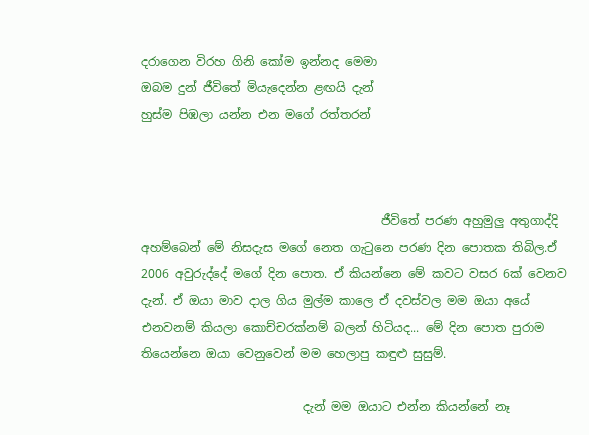දරාගෙන විරහ ගිනි කෝම ඉන්නද මෙමා
ඔබම දුන් ජීවිතේ මියැදෙන්න ළඟයි දැන්
හුස්ම පිඹලා යන්න එන මගේ රත්තරන්



                                        ජීවිතේ පරණ අහුමුලු අතුගාද්දි අහම්බෙන් මේ නිසදැස මගේ නෙත ගැටුනෙ පරණ දින පොතක තිබිල.ඒ  2006 අවුරුද්දේ මගේ දින පොත. ඒ කියන්නෙ මේ කවට වසර 6ක් වෙනව දැන්. ඒ ඔයා මාව දාල ගිය මුල්ම කාලෙ ඒ දවස්වල මම ඔයා අයේ එනවනම් කියලා කොච්චරක්නම් බලන් හිටියද... මේ දින පොත පුරාම තියෙන්නෙ ඔයා වෙනුවෙන් මම හෙලාපු කඳුළු සුසුම්.

                           දැන් මම ඔයාට එන්න කියන්නේ නෑ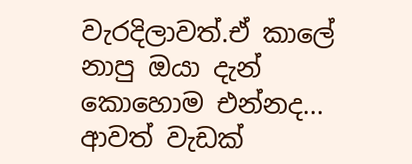වැරදිලාවත්.ඒ කාලේ නාපු ඔයා දැන් කොහොම එන්නද... ආවත් වැඩක්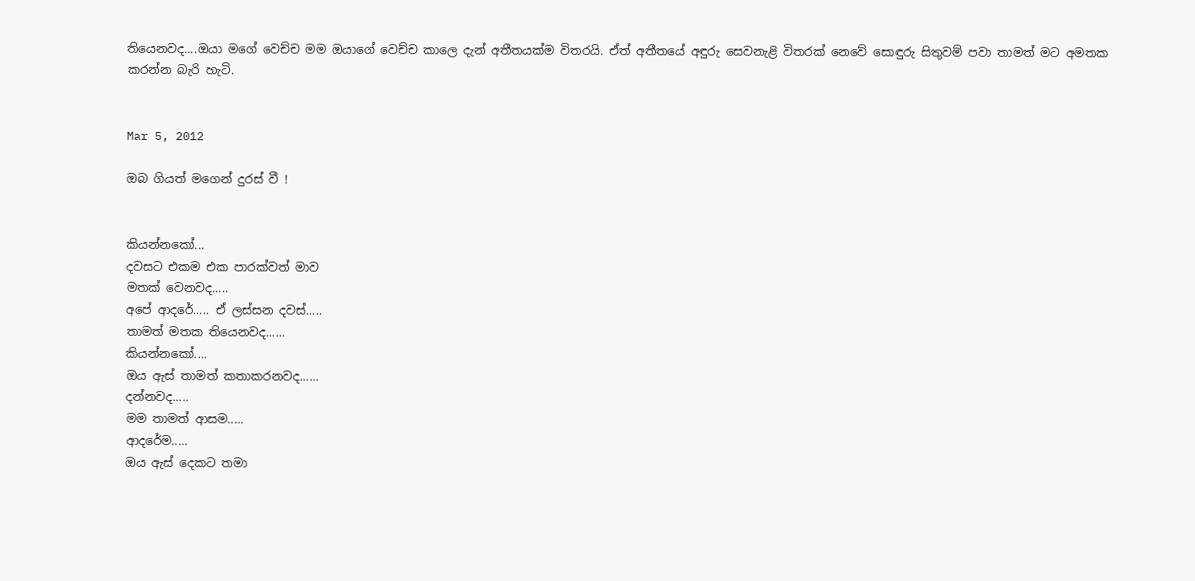තියෙනවද....ඔයා මගේ වෙච්ච මම ඔයාගේ වෙච්ච කාලෙ දැන් අතීතයක්ම විතරයි. ඒත් අතීතයේ අඳුරු සෙවනැළි විතරක් නෙවේ සොඳුරු සිතුවම් පවා තාමත් මට අමතක කරන්න බැරි හැටි.


Mar 5, 2012

ඔබ ගියත් මගෙන් දුරස් වී !


කියන්නකෝ...
දවසට එකම එක පාරක්වත් මාව
මතක් වෙනවද.....
අපේ ආදරේ..... ඒ ලස්සන දවස්.....
තාමත් මතක තියෙනවද......
කියන්නකෝ....
ඔය ඇස් තාමත් කතාකරනවද......
දන්නවද.....
මම තාමත් ආසම.....
ආදරේම.....
ඔය ඇස් දෙකට තමා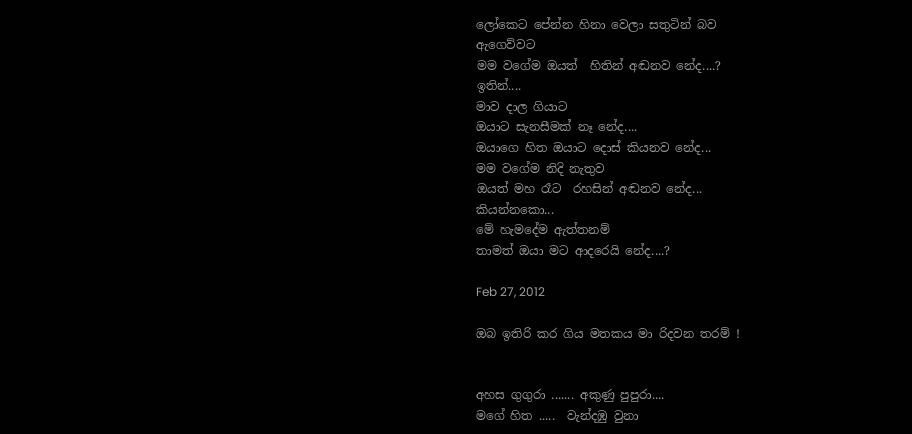ලෝකෙට පේන්න හිනා වෙලා සතුටින් බව
ඇගෙව්වට
මම වගේම ඔයත්  හිතින් අඬනව නේද....?
ඉතින්....
මාව දාල ගියාට
ඔයාට සැනසීමක් නෑ නේද....
ඔයාගෙ හිත ඔයාට දොස් කියනව නේද...
මම වගේම නිදි නැතුව
ඔයත් මහ රෑට  රහසින් අඬනව නේද...
කියන්නකො...
මේ හැමදේම ඇත්තනම්
තාමත් ඔයා මට ආදරෙයි නේද....?

Feb 27, 2012

ඔබ ඉතිරි කර ගිය මතකය මා රිදවන තරම් !


අහස ගුගුරා ....... අකුණු පුපුරා....
මගේ හිත .....  වැන්දඹු වුනා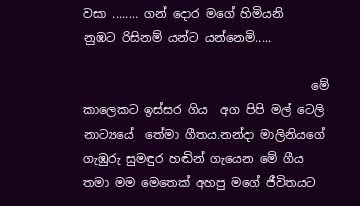වසා ........ ගන් දොර මගේ හිමියනි
නුඹට රිසිනම් යන්ට යන්නෙමි.....

                                      මේ කාලෙකට ඉස්සර ගිය  අග පිපි මල් ටෙලි නාට්‍යයේ  තේමා ගීතය.නන්දා මාලිනියගේ ගැඹුරු සුමඳුර හඬින් ගැයෙන මේ ගීය තමා මම මෙතෙක් අහපු මගේ ජීවිතයට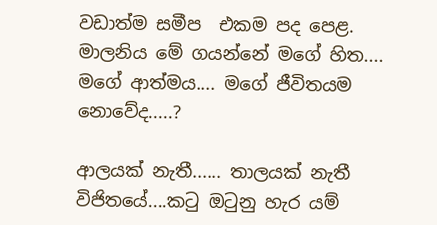වඩාත්ම සමීප  එකම පද පෙළ. මාලනිය මේ ගයන්නේ මගේ හිත.... මගේ ආත්මය.... මගේ ජීවිතයම නොවේද.....?

ආලයක් නැතී...... තාලයක් නැතී
විජිතයේ....කටු ඔටුනු හැර යම්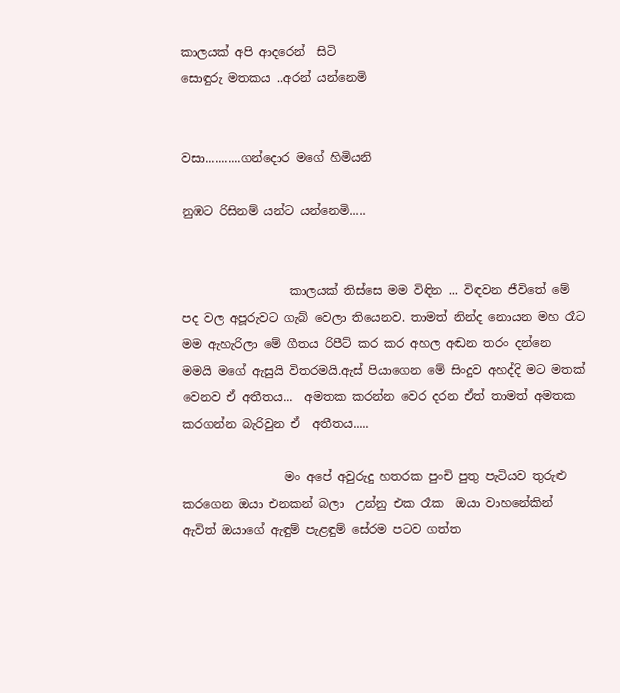කාලයක් අපි ආදරෙන්  සිටි
සොඳුරු මතකය ..අරන් යන්නෙමි


වසා...........ගන්දොර මගේ හිමියනි

නුඹට රිසිනම් යන්ට යන්නෙමි.....


                  කාලයක් තිස්සෙ මම විඳින ... විඳවන ජීවිතේ මේ පද වල අපූරුවට ගැබ් වෙලා තියෙනව. තාමත් නින්ද නොයන මහ රෑට  මම ඇහැරිලා මේ ගීතය රිපීට් කර කර අහල අඬන තරං දන්නෙ මමයි මගේ ඇසුයි විතරමයි.ඇස් පියාගෙන මේ සිංදුව අහද්දි මට මතක් වෙනව ඒ අතීතය...  අමතක කරන්න වෙර දරන ඒත් තාමත් අමතක කරගන්න බැරිවුන ඒ  අතීතය.....

                 මං අපේ අවුරුදු හතරක පුංචි පුතු පැටියව තුරුළු කරගෙන ඔයා එනකන් බලා  උන්නු එක රෑක  ඔයා වාහනේකින් ඇවිත් ඔයාගේ ඇඳුම් පැළඳුම් සේරම පටව ගත්ත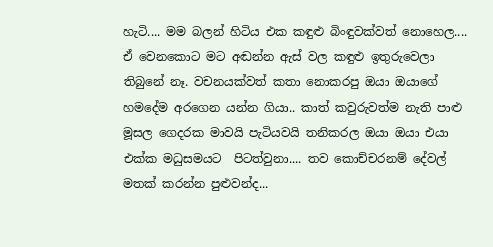හැටි.... මම බලන් හිටිය එක කඳුළු බිංඳුවක්වත් නොහෙල.... ඒ වෙනකොට මට අඬන්න ඇස් වල කඳුළු ඉතුරුවෙලා තිබුනේ නෑ. වචනයක්වත් කතා නොකරපු ඔයා ඔයාගේ හමදේම අරගෙන යන්න ගියා.. කාත් කවුරුවත්ම නැති පාළු මූසල ගෙදරක මාවයි පැටියවයි තනිකරල ඔයා ඔයා එයා එක්ක මධුසමයට  පිටත්වුනා.... තව කොච්චරනම් දේවල් මතක් කරන්න පුළුවන්ද...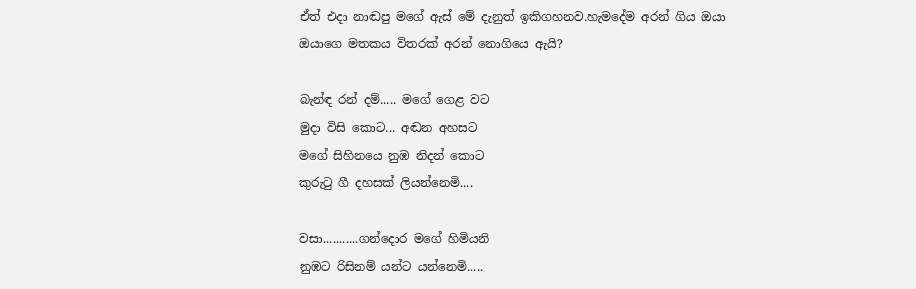ඒත් එදා නාඬපු මගේ ඇස් මේ දැනුත් ඉකිගහනව.හැමදේම අරන් ගිය ඔයා ඔයාගෙ මතකය විතරක් අරන් නොගියෙ ඇයි?

බැන්ඳ රන් දම්..... මගේ ගෙළ වට
මුදා විසි කොට... අඬන අහසට
මගේ සිහිනයෙ නුඹ නිදන් කොට
කුරුටු ගී දහසක් ලියන්නෙමි....

වසා...........ගන්දොර මගේ හිමියනි
නුඹට රිසිනම් යන්ට යන්නෙමි.....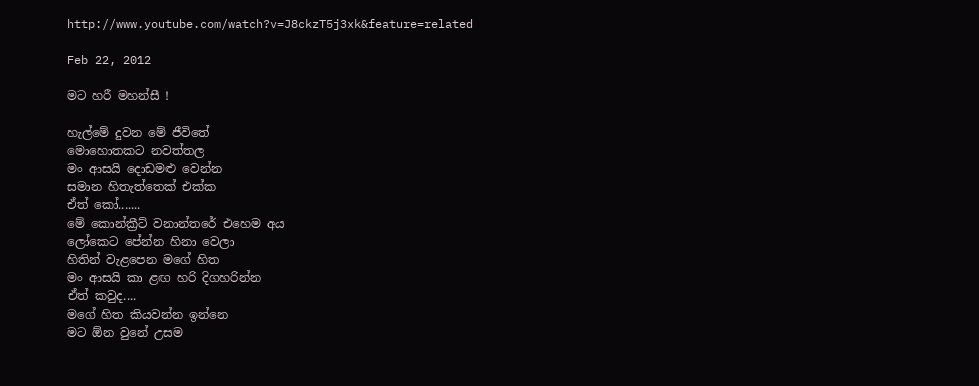http://www.youtube.com/watch?v=J8ckzT5j3xk&feature=related

Feb 22, 2012

මට හරී මහන්සී !

හැල්මේ දුවන මේ ජීවිතේ
මොහොතකට නවත්තල
මං ආසයි දොඩමළු වෙන්න
සමාන හිතැත්තෙක් එක්ක
ඒත් කෝ.......
මේ කොන්ක්‍රීට් වනාන්තරේ එහෙම අය
ලෝකෙට පේන්න හිනා වෙලා
හිතින් වැළපෙන මගේ හිත
මං ආසයි කා ළඟ හරි දිගහරින්න
ඒත් කවුද....
මගේ හිත කියවන්න ඉන්නෙ
මට ඕන වුනේ උසම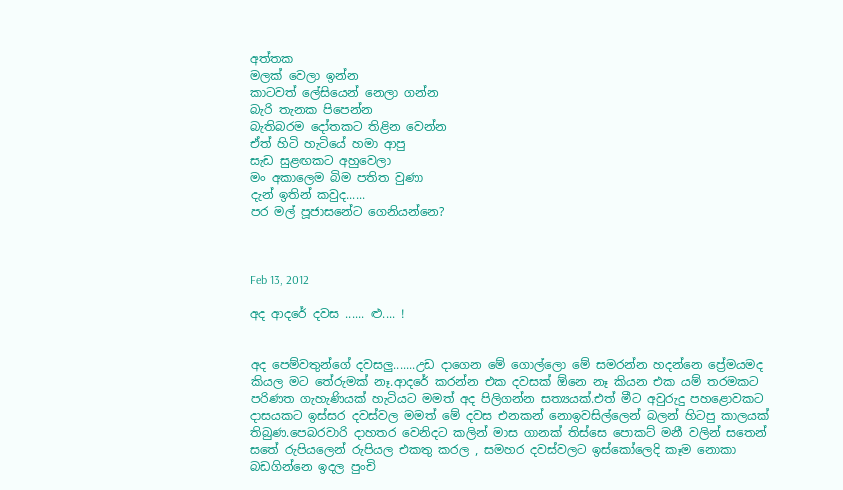අත්තක
මලක් වෙලා ඉන්න
කාටවත් ලේසියෙන් නෙලා ගන්න
බැරි තැනක පිපෙන්න
බැතිබරම දෝතකට තිළින වෙන්න
ඒත් හිටි හැටියේ හමා ආපු
සැඩ සුළඟකට අහුවෙලා
මං අකාලෙම බිම පතිත වුණා
දැන් ඉතින් කවුද......
පර මල් පූජාසනේට ගෙනියන්නෙ?



Feb 13, 2012

අද ආදරේ දවස ...... ළු.... !


අද පෙම්වතුන්ගේ දවසලු.......උඩ දාගෙන මේ ගොල්ලො මේ සමරන්න හදන්නෙ ප්‍රේමයමද කියල මට තේරුමක් නෑ.ආදරේ කරන්න එක දවසක් ඕනෙ නෑ කියන එක යම් තරමකට පරිණත ගැහැණියක් හැටියට මමත් අද පිලිගන්න සත්‍යයක්.එත් මීට අවුරුදු පහළොවකට දාසයකට ඉස්සර දවස්වල මමත් මේ දවස එනකන් නොඉවසිල්ලෙන් බලන් හිටපු කාලයක් තිබුණ.පෙබරවාරි දාහතර වෙනිදට කලින් මාස ගානක් තිස්සෙ පොකට් මනී වලින් සතෙන් සතේ රුපියලෙන් රුපියල එකතු කරල , සමහර දවස්වලට ඉස්කෝලෙදි කෑම නොකා බඩගින්නෙ ඉදල පුංචි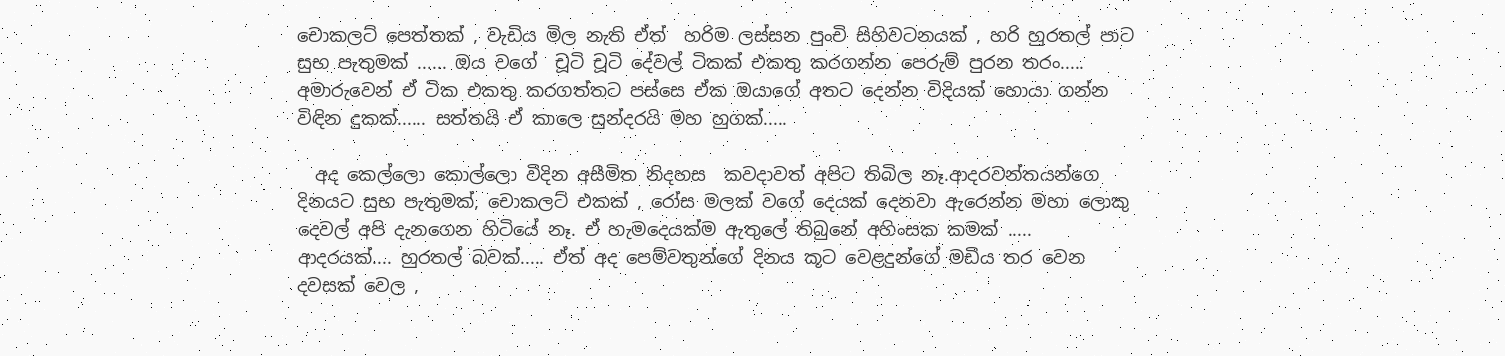චොකලට් පෙත්තක් , වැඩිය මිල නැති ඒත්  හරිම ලස්සන පුංචි සිහිවටනයක් , හරි හුරතල් පාට සුභ පැතුමක් ...... ඔය වගේ  චූටි චූටි දේවල් ටිකක් එකතු කරගන්න පෙරුම් පුරන තරං..... අමාරුවෙන් ඒ ටික එකතු කරගත්තට පස්සෙ ඒක ඔයාගේ අතට දෙන්න විදියක් හොයා ගන්න විඳින දුකක්...... සත්තයි ඒ කාලෙ සුන්දරයි මහ හුගක්.....

  අද කෙල්ලො කොල්ලො විදින අසීමිත නිදහස  කවදාවත් අපිට තිබිල නෑ.ආදරවන්තයන්ගෙ දිනයට සුභ පැතුමක්, චොකලට් එකක් , රෝස මලක් වගේ දෙයක් දෙනවා ඇරෙන්න මහා ලොකු දෙවල් අපි දැනගෙන හිටියේ නෑ. ඒ හැමදෙයක්ම ඇතුලේ තිබුනේ අහිංසක කමක් ..... ආදරයක්.... හුරතල් බවක්..... ඒත් අද පෙම්වතුන්ගේ දිනය කූට වෙළදුන්ගේ මඩිය තර වෙන දවසක් වෙල ,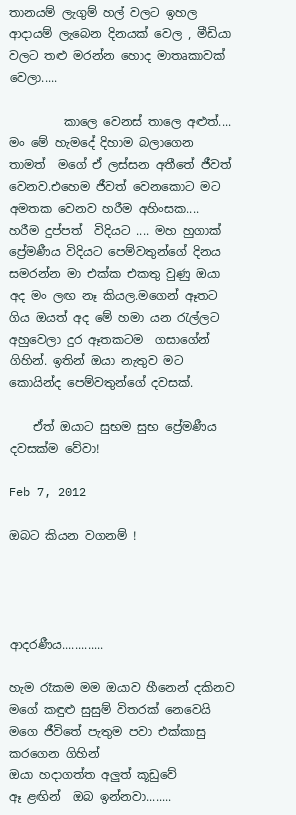තානයම් ලැගුම් හල් වලට ඉහල ආදායම් ලැබෙන දිනයක් වෙල , මීඩියා වලට තළු මරන්න හොද මාතෘකාවක් වෙලා.....

         කාලෙ වෙනස් තාලෙ අළුත්.... මං මේ හැමදේ දිහාම බලාගෙන තාමත්  මගේ ඒ ලස්සන අතීතේ ජීවත් වෙනව.එහෙම ජීවත් වෙනකොට මට අමතක වෙනව හරීම අහිංසක.... හරීම දුප්පත්  විදියට .... මහ හුගාක් ප්‍රේමණීය විදියට පෙම්වතුන්ගේ දිනය සමරන්න මා එක්ක එකතු වුණු ඔයා අද මං ලඟ නෑ කියල.මගෙන් ඈතට ගිය ඔයත් අද මේ හමා යන රැල්ලට අහුවෙලා දුර ඈතකටම  ගසාගේන් ගිහින්. ඉතින් ඔයා නැතුව මට කොයින්ද පෙම්වතුන්ගේ දවසක්.

    ඒත් ඔයාට සුභම සුභ ප්‍රේමණීය දවසක්ම වේවා!

Feb 7, 2012

ඔබට කියන වගනම් !




ආදරණීය.............

හැම රෑකම මම ඔයාව හීනෙන් දකිනව
මගේ කඳුළු සුසුම් විතරක් නෙවෙයි
මගෙ ජීවිතේ පැතුම පවා එක්කාසු කරගෙන ගිහින්
ඔයා හදාගත්ත අලුත් කූඩුවේ
ඈ ළඟින්  ඔබ ඉන්නවා........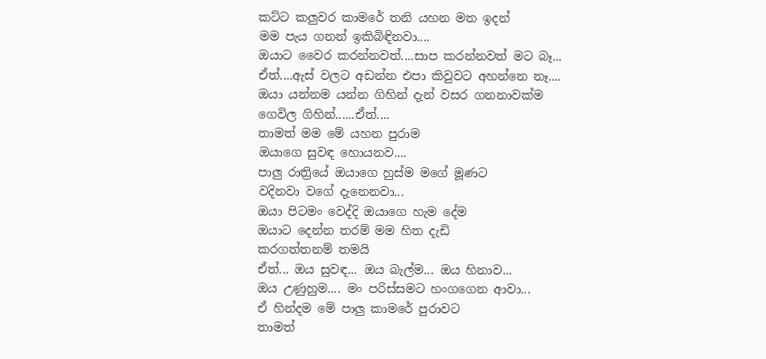කට්ට කලුවර කාමරේ තනි යහන මත ඉදන්
මම පැය ගනන් ඉකිබිඳිනවා....
ඔයාට වෛර කරන්නවත්....සාප කරන්නවත් මට බෑ...
ඒත්....ඇස් වලට අඩන්න එපා කිවුවට අහන්නෙ නෑ....
ඔයා යන්නම යන්න ගිහින් දැන් වසර ගනනාවක්ම
ගෙවිල ගිහින්......ඒත්....
තාමත් මම මේ යහන පුරාම
ඔයාගෙ සුවඳ හොයනව....
පාලු රාත්‍රියේ ඔයාගෙ හුස්ම මගේ මූණට
වදිනවා වගේ දැනෙනවා...
ඔයා පිටමං වෙද්දි ඔයාගෙ හැම දේම
ඔයාට දෙන්න තරම් මම හිත දැඩි
කරගත්තනම් තමයි
ඒත්... ඔය සුවඳ... ඔය බැල්ම... ඔය හිනාව...
ඔය උණුහුම.... මං පරිස්සමට හංගගෙන ආවා...
ඒ හින්දම මේ පාලු කාමරේ පුරාවට
තාමත්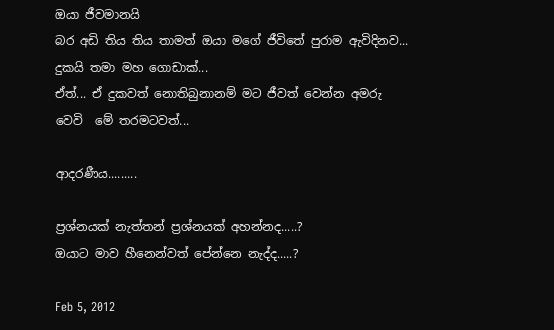ඔයා ජීවමානයි
බර අඩි තිය තිය තාමත් ඔයා මගේ ජීවිතේ පුරාම ඇවිදිනව...
දුකයි තමා මහ ගොඩාක්...
ඒත්... ඒ දුකවත් නොතිබුනානම් මට ජීවත් වෙන්න අමරු වෙවි  මේ තරමටවත්...

ආදරණීය.........

ප්‍රශ්නයක් නැත්තන් ප්‍රශ්නයක් අහන්නද.....?
ඔයාට මාව හීනෙන්වත් පේන්නෙ නැද්ද.....?

Feb 5, 2012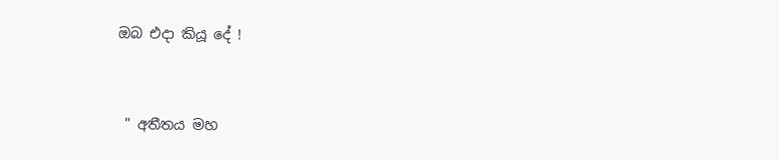ඔබ එදා කියූ දේ !



 " අතීතය මහ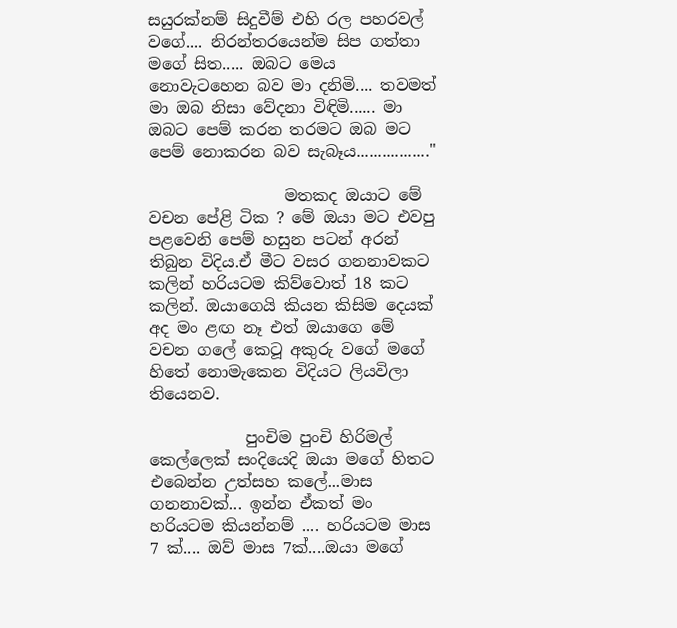සයුරක්නම් සිදුවීම් එහි රල පහරවල් වගේ.... නිරන්තරයෙන්ම සිප ගත්තා මගේ සිත..... ඔබට මෙය නොවැටහෙන බව මා දනිමි.... තවමත් මා ඔබ නිසා වේදනා විඳිමි...... මා ඔබට පෙම් කරන තරමට ඔබ මට පෙම් නොකරන බව සැබෑය................."

                 මතකද ඔයාට මේ වචන පේළි ටික ? මේ ඔයා මට එවපු පළවෙනි පෙම් හසුන පටන් අරන් තිබුන විදිය.ඒ මීට වසර ගනනාවකට කලින් හරියටම කිව්වොත් 18 කට කලින්. ඔයාගෙයි කියන කිසිම දෙයක් අද මං ළඟ නෑ එත් ඔයාගෙ මේ වචන ගලේ කෙටූ අකුරු වගේ මගේ හිතේ නොමැකෙන විදියට ලියවිලා තියෙනව.

            පුංචිම පුංචි හිරිමල් කෙල්ලෙක් සංදියෙදි ඔයා මගේ හිතට එබෙන්න උත්සහ කලේ...මාස ගනනාවක්... ඉන්න ඒකත් මං හරියටම කියන්නම් .... හරියටම මාස 7 ක්.... ඔව් මාස 7ක්....ඔයා මගේ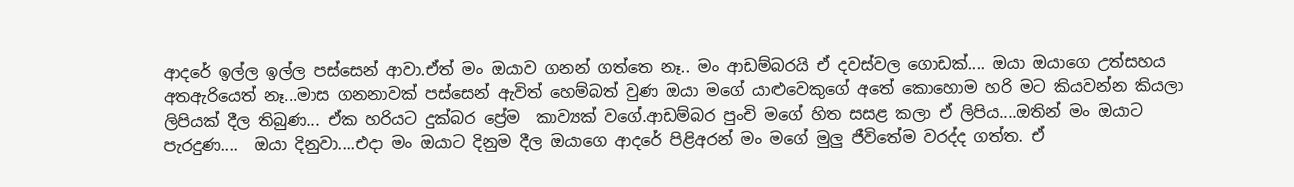ආදරේ ඉල්ල ඉල්ල පස්සෙන් ආවා.ඒත් මං ඔයාව ගනන් ගත්තෙ නෑ.. මං ආඩම්බරයි ඒ දවස්වල ගොඩක්.... ඔයා ඔයාගෙ උත්සහය අතඇරියෙත් නෑ...මාස ගනනාවක් පස්සෙන් ඇවිත් හෙම්බත් වුණ ඔයා මගේ යාළුවෙකුගේ අතේ කොහොම හරි මට කියවන්න කියලා ලිපියක් දීල තිබුණ... ඒක හරියට දුක්බර ප්‍රේම  කාව්‍යක් වගේ.ආඩම්බර පුංචි මගේ හිත සසළ කලා ඒ ලිපිය....ඔතින් මං ඔයාට පැරදුණ....  ඔයා දිනුවා....එදා මං ඔයාට දිනුම දීල ඔයාගෙ ආදරේ පිළිඅරන් මං මගේ මුලු ජීවිතේම වරද්ද ගත්ත. ඒ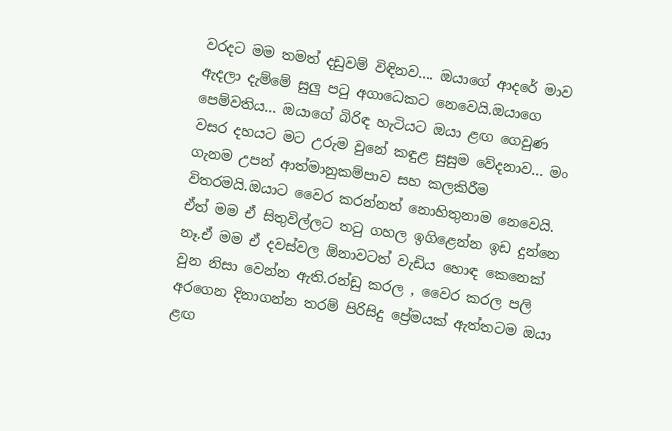වරදට මම තමත් දඩුවම් විඳිනව.... ඔයාගේ ආදරේ මාව ඇදලා දැම්මේ සුලු පටු අගාධෙකට නෙවෙයි.ඔයාගෙ පෙම්වතිය... ඔයාගේ බිරිඳ හැටියට ඔයා ළඟ ගෙවුණ වසර දහයට මට උරුම වුනේ කඳුළ සුසුම වේදනාව... මං ගැනම උපන් ආත්මානුකම්පාව සහ කලකිරීම විතරමයි.ඔයාට වෛර කරන්නත් නොහිතුනාම නෙවෙයි. ඒත් මම ඒ සිතුවිල්ලට තටු ගහල ඉගිළෙන්න ඉඩ දුන්නෙ නෑ.ඒ මම ඒ දවස්වල ඕනාවටත් වැඩිය හොඳ කෙනෙක් වුන නිසා වෙන්න ඇති.රන්ඩු කරල , වෛර කරල පලි අරගෙන දිනාගන්න තරම් පිරිසිදු ප්‍රේමයක් ඇත්තටම ඔයා ළඟ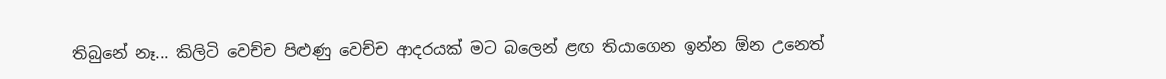තිබුනේ නෑ... කිලිටි වෙච්ච පිළුණු වෙච්ච ආදරයක් මට බලෙන් ළඟ තියාගෙන ඉන්න ඕන උනෙත්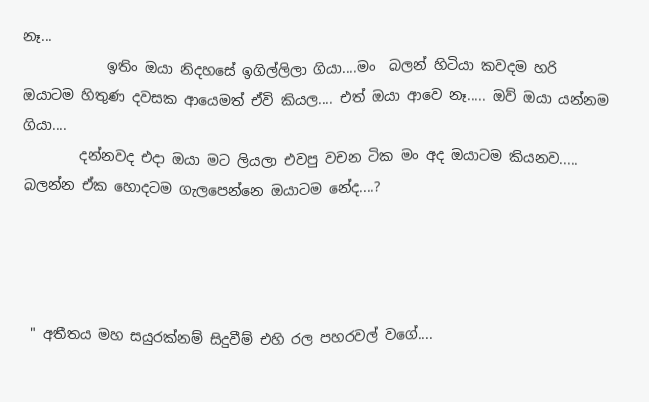නෑ...
            ඉතිං ඔයා නිදහසේ ඉගිල්ලිලා ගියා....මං  බලන් හිටියා කවදම හරි   ඔයාටම හිතුණ දවසක ආයෙමත් ඒවි කියල.... එත් ඔයා ආවෙ නෑ..... ඔව් ඔයා යන්නම ගියා....
        දන්නවද එදා ඔයා මට ලියලා එවපු වචන ටික මං අද ඔයාටම කියනව..... බලන්න ඒක හොදටම ගැලපෙන්නෙ ඔයාටම නේද....?




 " අතීතය මහ සයුරක්නම් සිදුවීම් එහි රල පහරවල් වගේ....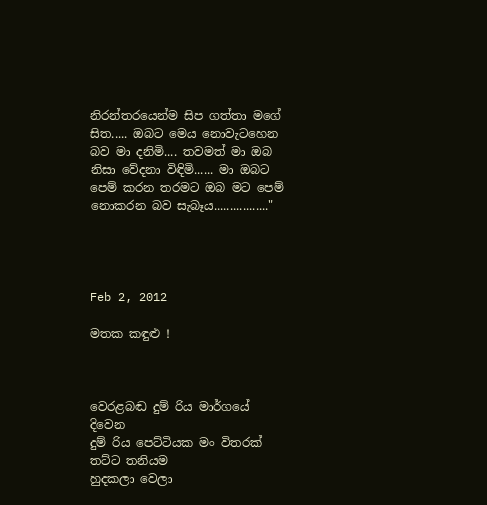නිරන්තරයෙන්ම සිප ගත්තා මගේ සිත..... ඔබට මෙය නොවැටහෙන බව මා දනිමි.... තවමත් මා ඔබ නිසා වේදනා විඳිමි...... මා ඔබට පෙම් කරන තරමට ඔබ මට පෙම් නොකරන බව සැබෑය................."




Feb 2, 2012

මතක කඳුළු !



වෙරළබඬ දුම් රිය මාර්ගයේ දිවෙන
දුම් රිය පෙට්ටියක මං විතරක් තට්ට තනියම
හුදකලා වෙලා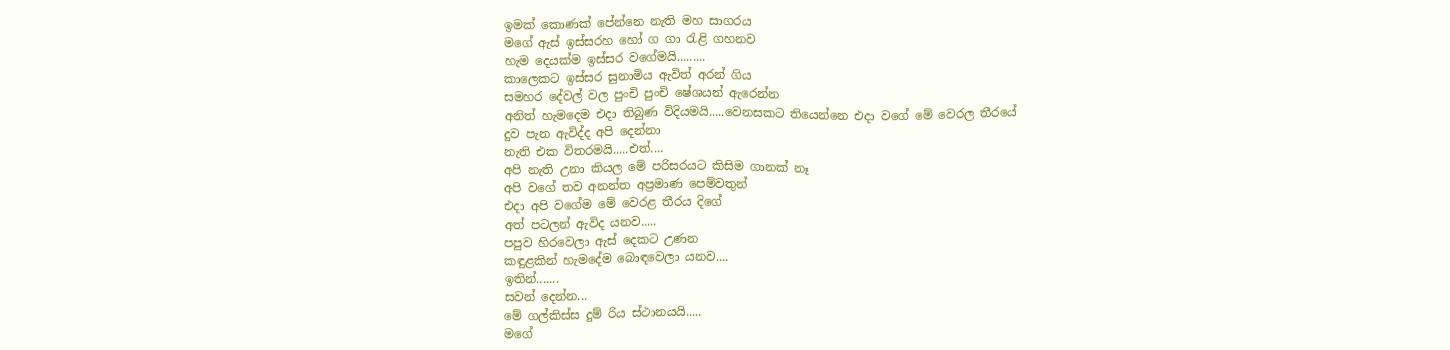ඉමක් කොණක් පේන්නෙ නැති මහ සාගරය
මගේ ඇස් ඉස්සරහ හෝ ග ගා රැළි ගහනව
හැම දෙයක්ම ඉස්සර වගේමයි.........
කාලෙකට ඉස්සර සුනාමිය ඇවිත් අරන් ගිය
සමහර දේවල් වල පුංචි පුංචි ෂේශයන් ඇරෙන්න
අනිත් හැමදෙම එදා තිබුණ විදියමයි.....වෙනසකට තියෙන්නෙ එදා වගේ මේ වෙරල තීරයේ
දුව පැන ඇවිද්ද අපි දෙන්නා
නැති එක විතරමයි.....එත්....
අපි නැති උනා කියල මේ පරිසරයට කිසිම ගානක් නෑ
අපි වගේ තව අනන්ත අප්‍රමාණ පෙම්වතුන්
එදා අපි වගේම මේ වෙරළ තීරය දිගේ
අත් පටලන් ඇවිද යනව.....
පපුව හිරවෙලා ඇස් දෙකට උණන
කඳුළකින් හැමදේම බොඳවෙලා යනව....
ඉතින්.......
සවන් දෙන්න...
මේ ගල්කිස්ස දුම් රිය ස්ථානයයි.....
මගේ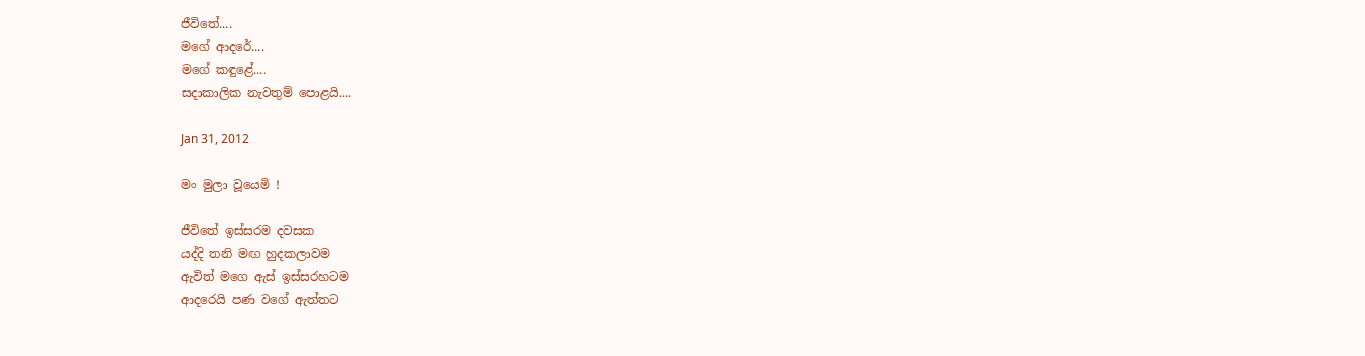ජීවිතේ....
මගේ ආදරේ....
මගේ කඳුළේ....
සදාකාලික නැවතුම් පොළයි....

Jan 31, 2012

මං මුලා වූයෙමි !

ජීවිතේ ඉස්සරම දවසක
යද්දි තනි මඟ හුදකලාවම
ඇවිත් මගෙ ඇස් ඉස්සරහටම
ආදරෙයි පණ වගේ ඇත්තට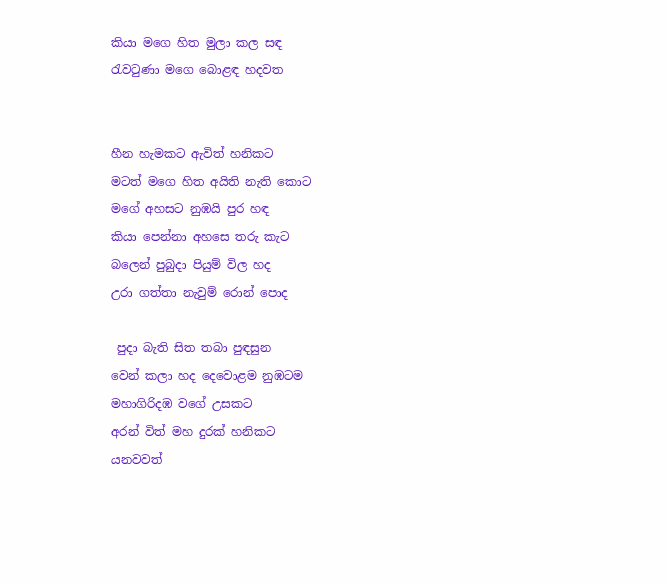කියා මගෙ හිත මුලා කල සඳ
රැවටුණා මගෙ බොළඳ හදවත


හීන හැමකට ඇවිත් හනිකට
මටත් මගෙ හිත අයිති නැති කොට
මගේ අහසට නුඹයි පුර හඳ
කියා පෙන්නා අහසෙ තරු කැට
බලෙන් පුබුදා පියුම් විල හද
උරා ගත්තා නැවුම් රොන් පොද

 පුදා බැති සිත තබා පුඳසුන
වෙන් කලා හද දෙවොළම නුඹටම
මහාගිරිදඹ වගේ උසකට
අරන් විත් මහ දුරක් හනිකට
යනවවත්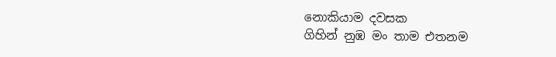නොකියාම දවසක
ගිහින් නුඹ මං තාම එතනම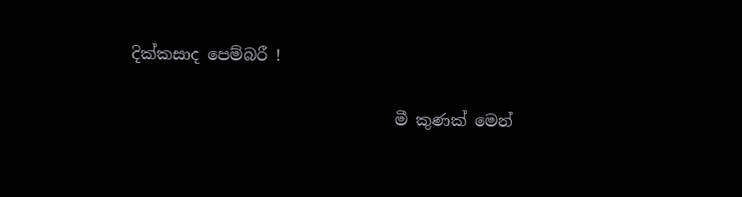දික්කසාද පෙම්බරී !

                                 මී කුණක් මෙන්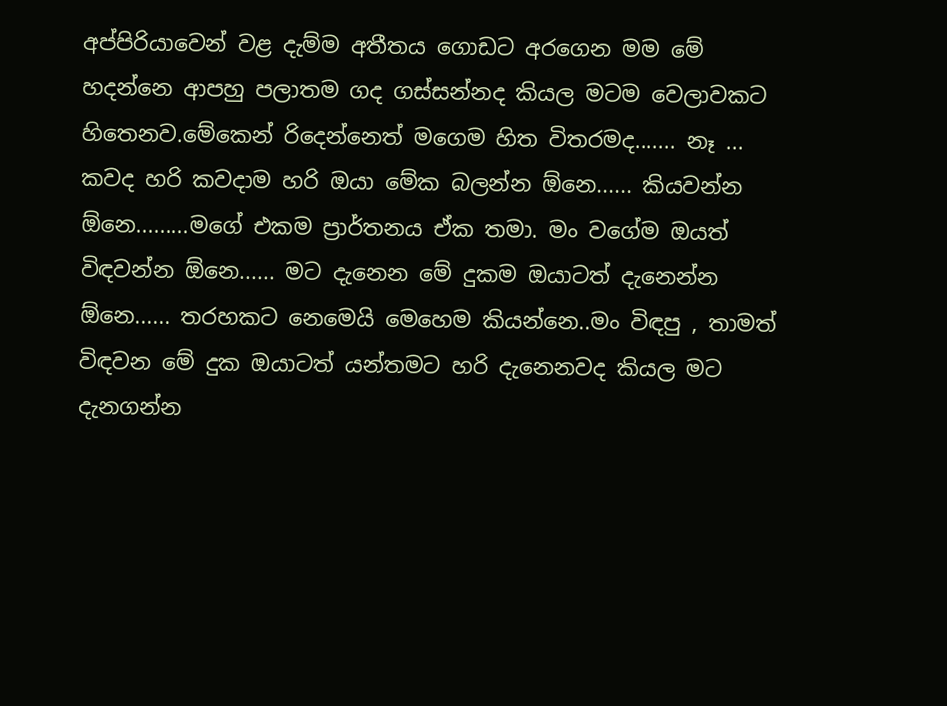අප්පිරියාවෙන් වළ දැම්ම අතීතය ගොඩට අරගෙන මම මේ හදන්නෙ ආපහු පලාතම ගද ගස්සන්නද කියල මටම වෙලාවකට හිතෙනව.මේකෙන් රිදෙන්නෙත් මගෙම හිත විතරමද....... නෑ ... කවද හරි කවදාම හරි ඔයා මේක බලන්න ඕනෙ...... කියවන්න ඕනෙ.........මගේ එකම ප්‍රාර්තනය ඒක තමා. මං වගේම ඔයත් විඳවන්න ඕනෙ...... මට දැනෙන මේ දුකම ඔයාටත් දැනෙන්න ඕනෙ...... තරහකට නෙමෙයි මෙහෙම කියන්නෙ..මං විඳපු , තාමත් විඳවන මේ දුක ඔයාටත් යන්තමට හරි දැනෙනවද කියල මට දැනගන්න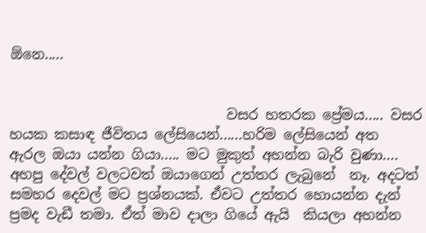ඕනෙ.....


                               වසර හතරක ප්‍රේමය..... වසර හයක කසාඳ ජීවිතය ලේසියෙන්......හරිම ලේසියෙන් අත  ඇරල ඔයා යන්න ගියා..... මට මුකුත් අහන්න බැරි වුණා.... අහපු දේවල් වලටවත් ඔයාගෙන් උත්තර ලැබුනේ  නෑ. අදටත් සමහර දෙවල් මට ප්‍රශ්නයක්. ඒවට උත්තර හොයන්න දැන් ප්‍රමද වැඩී තමා. ඒත් මාව දාලා ගියේ ඇයි  කියලා අහන්න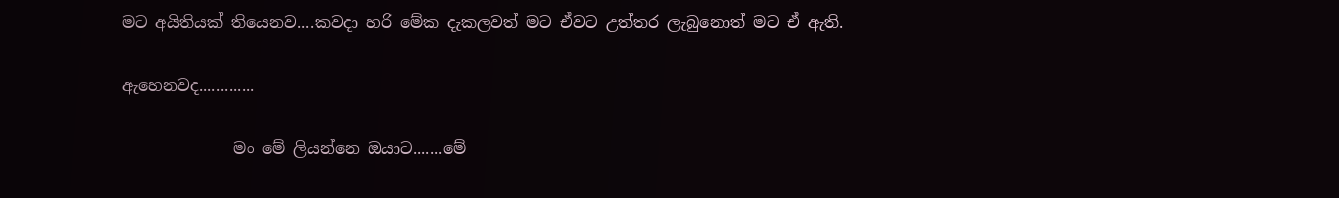මට අයිතියක් තියෙනව....කවදා හරි මේක දැකලවත් මට ඒවට උත්තර ලැබුනොත් මට ඒ ඇති.

ඇහෙනවද.............

              මං මේ ලියන්නෙ ඔයාට.......මේ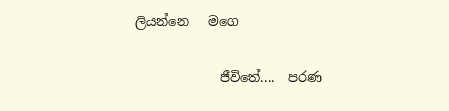ලියන්නෙ   මගෙ

             ජීවිතේ....  පරණ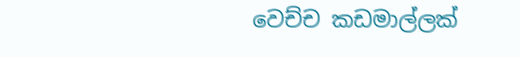වෙච්ච කඩමාල්ලක්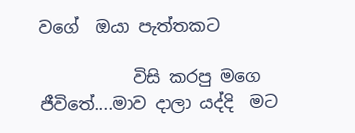වගේ  ඔයා පැත්තකට

           විසි කරපු මගෙ ජීවිතේ....මාව දාලා යද්දි  මට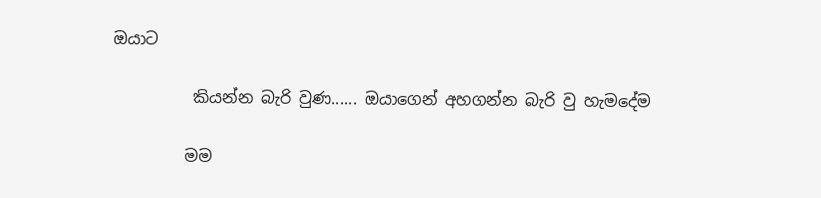ඔයාට

          කියන්න බැරි වුණ...... ඔයාගෙන් අහගන්න බැරි වු හැමදේම

         මම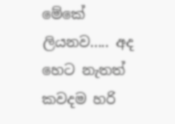මේකේ ලියනව..... අද හෙට නැතත් කවදම හරි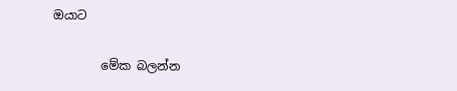ඔයාට

        මේක බලන්න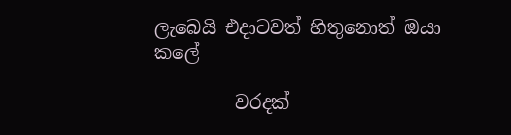ලැබෙයි එදාටවත් හිතුනොත් ඔයා කලේ

         වරදක්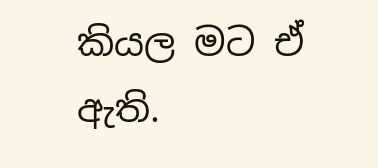කියල මට ඒ ඇති.